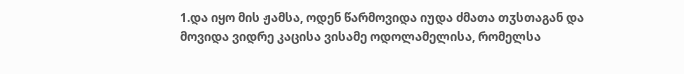1.და იყო მის ჟამსა, ოდენ წარმოვიდა იუდა ძმათა თჳსთაგან და მოვიდა ვიდრე კაცისა ვისამე ოდოლამელისა, რომელსა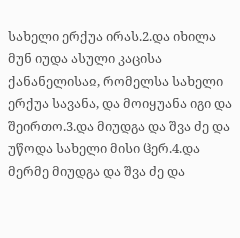სახელი ერქუა ირას.2.და იხილა მუნ იუდა ასული კაცისა ქანანელისაჲ, რომელსა სახელი ერქუა სავანა, და მოიყუანა იგი და შეირთო.3.და მიუდგა და შვა ძე და უწოდა სახელი მისი ჱერ.4.და მერმე მიუდგა და შვა ძე და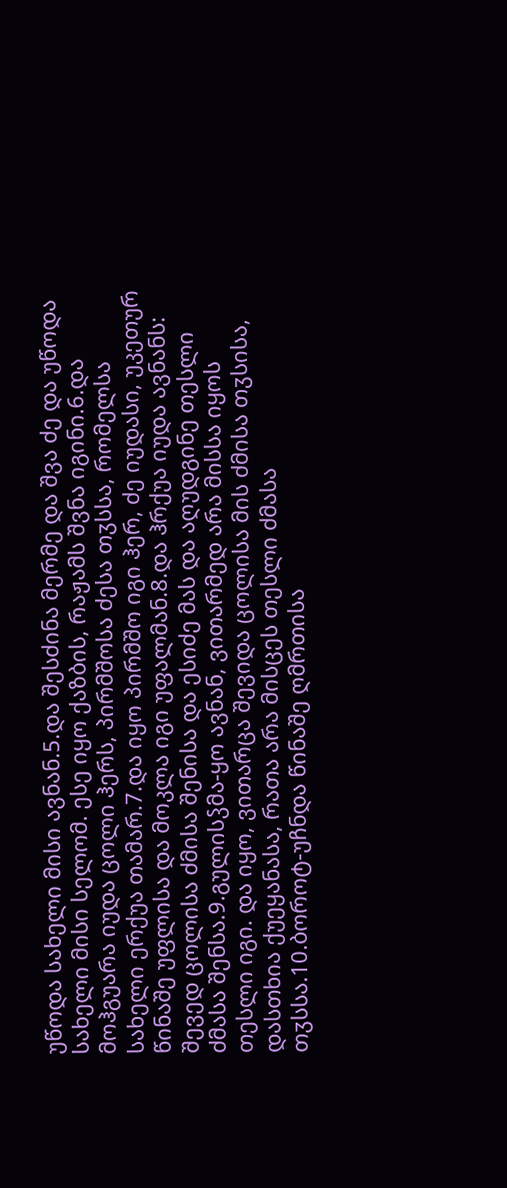უწოდა სახელი მისი ავნან.5.და შესძინა მერმე და შვა ძე და უწოდა სახელი მისი სელომ. ესე იყო ქაზბის, რაჟამს შვნა იგინი.6.და მოჰგუარა იუდა ცოლი ჰერს, პირმშოსა ძესა თჳსსა, რომელსა სახელი ერქუა თამარ.7.და იყო პირმშო იგი ჰერ, ძე იუდასი, უკეთურ წინაშე უფლისა და მოკლა იგი უფალმან.8.და ჰრქუა იუდა ავნანს: შევედ ცოლისა ძმისა შენისა და ესიძე მას და აღუდგინე თესლი ძმასა შენსა.9.გულისჴმა-ყო ავნან, ვითარმედ არა მისსა იყოს თესლი იგი. და იყო, ვითარცა შევიდა ცოლისა მის ძმისა თჳსისა, დასთხია ქუეყანასა, რათა არა მისცეს თესლი ძმასა თჳსსა.10.ბოროტ-უჩნდა წინაშე ღმრთისა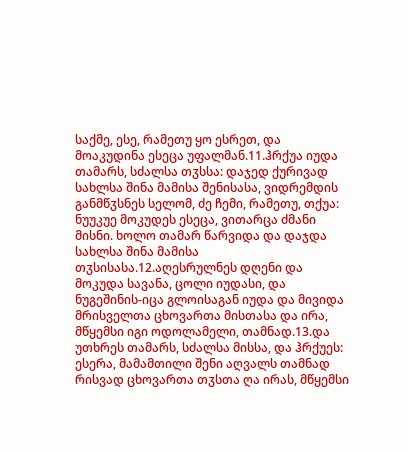საქმე, ესე, რამეთუ ყო ესრეთ, და მოაკუდინა ესეცა უფალმან.11.ჰრქუა იუდა თამარს, სძალსა თჳსსა: დაჯედ ქურივად სახლსა შინა მამისა შენისასა, ვიდრემდის განმწჳსნეს სელომ, ძე ჩემი, რამეთუ, თქუა: ნუუკუე მოკუდეს ესეცა, ვითარცა ძმანი მისნი. ხოლო თამარ წარვიდა და დაჯდა სახლსა შინა მამისა თჳსისასა.12.აღესრულნეს დღენი და მოკუდა სავანა, ცოლი იუდასი, და ნუგეშინის-იცა გლოისაგან იუდა და მივიდა მრისველთა ცხოვართა მისთასა და ირა, მწყემსი იგი ოდოლამელი, თამნად.13.და უთხრეს თამარს, სძალსა მისსა, და ჰრქუეს: ესერა, მამამთილი შენი აღვალს თამნად რისვად ცხოვართა თჳსთა ღა ირას, მწყემსი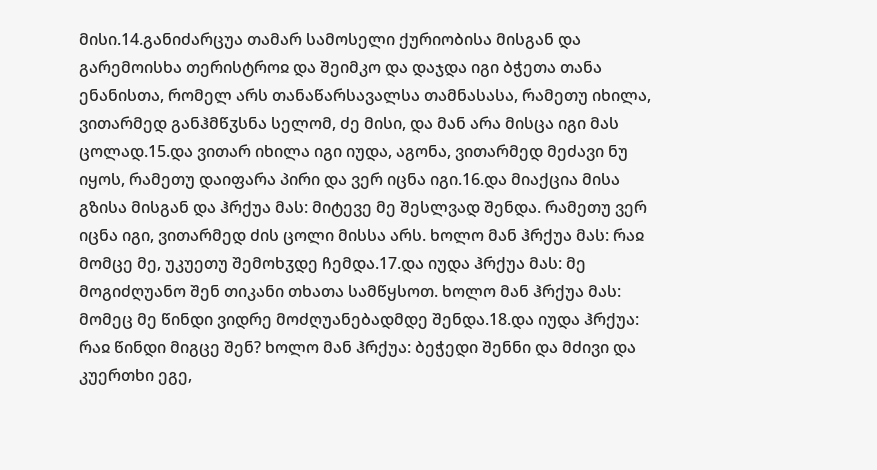მისი.14.განიძარცუა თამარ სამოსელი ქურიობისა მისგან და გარემოისხა თერისტროჲ და შეიმკო და დაჯდა იგი ბჭეთა თანა ენანისთა, რომელ არს თანაწარსავალსა თამნასასა, რამეთუ იხილა, ვითარმედ განჰმწჳსნა სელომ, ძე მისი, და მან არა მისცა იგი მას ცოლად.15.და ვითარ იხილა იგი იუდა, აგონა, ვითარმედ მეძავი ნუ იყოს, რამეთუ დაიფარა პირი და ვერ იცნა იგი.16.და მიაქცია მისა გზისა მისგან და ჰრქუა მას: მიტევე მე შესლვად შენდა. რამეთუ ვერ იცნა იგი, ვითარმედ ძის ცოლი მისსა არს. ხოლო მან ჰრქუა მას: რაჲ მომცე მე, უკუეთუ შემოხჳდე ჩემდა.17.და იუდა ჰრქუა მას: მე მოგიძღუანო შენ თიკანი თხათა სამწყსოთ. ხოლო მან ჰრქუა მას: მომეც მე წინდი ვიდრე მოძღუანებადმდე შენდა.18.და იუდა ჰრქუა: რაჲ წინდი მიგცე შენ? ხოლო მან ჰრქუა: ბეჭედი შენნი და მძივი და კუერთხი ეგე,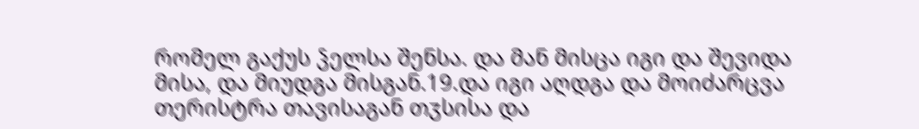რომელ გაქუს ჴელსა შენსა. და მან მისცა იგი და შევიდა მისა, და მიუდგა მისგან.19.და იგი აღდგა და მოიძარცვა თერისტრა თავისაგან თჳსისა და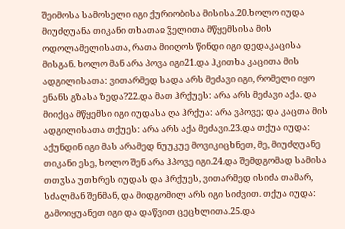შეიმოსა სამოსელი იგი ქურიობისა მისისა.20.ხოლო იუდა მიუძღუანა თიკანი თხათაჲ ჴელითა მწყემსისა მის ოდოლამელისათა, რათა მიიღოს წინდი იგი დედაკაცისა მისგან. ხოლო მან არა პოვა იგი21.და ჰკითხა კაცითა მის ადგილისათა: ვითარმედ სადა არს მეძავი იგი, რომელი იყო ენანს გზასა ზედა?22.და მათ ჰრქუეს: არა არს მეძავი აქა. და მიიქცა მწყემსი იგი იუდასა ღა ჰრქუა: არა ვპოვე; და კაცთა მის ადგილისათა თქუეს: არა არს აქა მეძავი.23.და თქუა იუდა: აქუნდინ იგი მას არამედ ნუუკუე მოვიკიცხნეთ, მე, მიუძღუანე თიკანი ესე, ხოლო შენ არა ჰპოვე იგი.24.და შემდგომად სამისა თთჳსა უთხრეს იუდას და ჰრქუეს, ვითარმედ ისიძა თამარ, სძალმან შენმან, და მიდგომილ არს იგი სიძვით. თქუა იუდა: გამოიყუანეთ იგი და დაწვით ცეცხლითა.25.და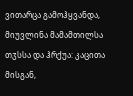ვითარცა გამოჰყვანდა, მიუვლინა მამამთილსა თჳსსა და ჰრქუა: კაცითა მისგან,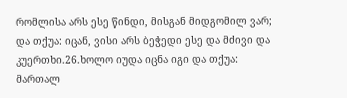რომლისა არს ესე წინდი, მისგან მიდგომილ ვარ; და თქუა: იცან, ვისი არს ბეჭედი ესე და მძივი და კუერთხი.26.ხოლო იუდა იცნა იგი და თქუა: მართალ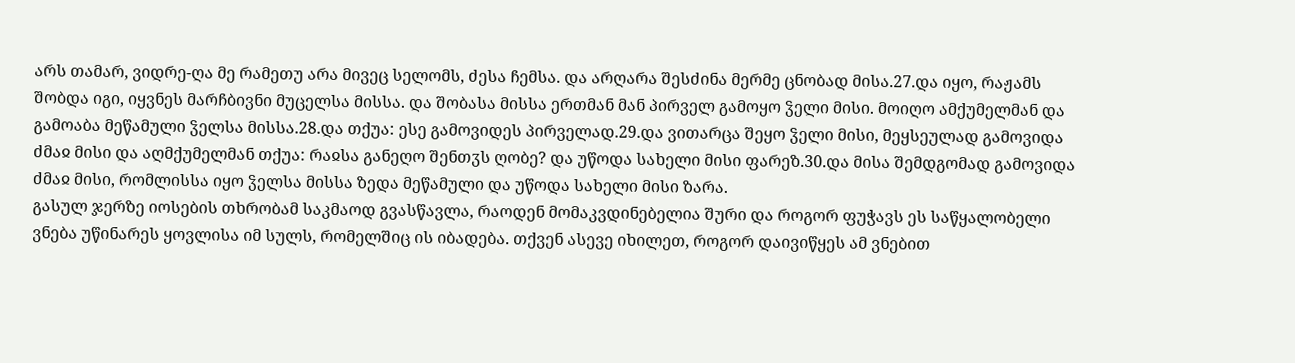არს თამარ, ვიდრე-ღა მე რამეთუ არა მივეც სელომს, ძესა ჩემსა. და არღარა შესძინა მერმე ცნობად მისა.27.და იყო, რაჟამს შობდა იგი, იყვნეს მარჩბივნი მუცელსა მისსა. და შობასა მისსა ერთმან მან პირველ გამოყო ჴელი მისი. მოიღო ამქუმელმან და გამოაბა მეწამული ჴელსა მისსა.28.და თქუა: ესე გამოვიდეს პირველად.29.და ვითარცა შეყო ჴელი მისი, მეყსეულად გამოვიდა ძმაჲ მისი და აღმქუმელმან თქუა: რაჲსა განეღო შენთჳს ღობე? და უწოდა სახელი მისი ფარეზ.30.და მისა შემდგომად გამოვიდა ძმაჲ მისი, რომლისსა იყო ჴელსა მისსა ზედა მეწამული და უწოდა სახელი მისი ზარა.
გასულ ჯერზე იოსების თხრობამ საკმაოდ გვასწავლა, რაოდენ მომაკვდინებელია შური და როგორ ფუჭავს ეს საწყალობელი ვნება უწინარეს ყოვლისა იმ სულს, რომელშიც ის იბადება. თქვენ ასევე იხილეთ, როგორ დაივიწყეს ამ ვნებით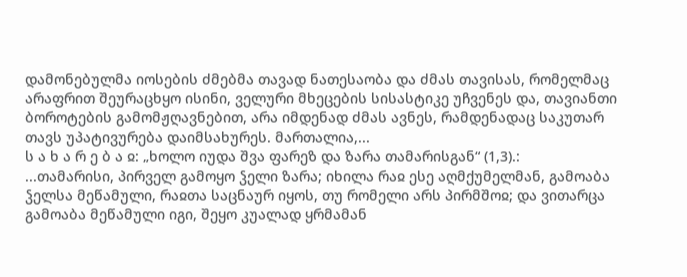დამონებულმა იოსების ძმებმა თავად ნათესაობა და ძმას თავისას, რომელმაც არაფრით შეურაცხყო ისინი, ველური მხეცების სისასტიკე უჩვენეს და, თავიანთი ბოროტების გამომჟღავნებით, არა იმდენად ძმას ავნეს, რამდენადაც საკუთარ თავს უპატივურება დაიმსახურეს. მართალია,...
ს ა ხ ა რ ე ბ ა ჲ: „ხოლო იუდა შვა ფარეზ და ზარა თამარისგან“ (1,3).:
...თამარისი, პირველ გამოყო ჴელი ზარა; იხილა რაჲ ესე აღმქუმელმან, გამოაბა ჴელსა მეწამული, რაჲთა საცნაურ იყოს, თუ რომელი არს პირმშოჲ; და ვითარცა გამოაბა მეწამული იგი, შეყო კუალად ყრმამან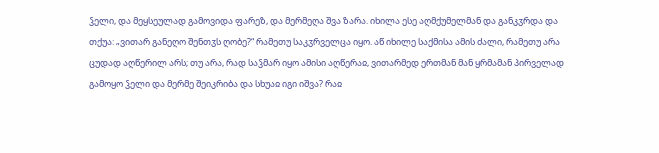ჴელი, და მეყსეულად გამოვიდა ფარეზ, და მერმეღა შვა ზარა. იხილა ესე აღმქუმელმან და განკჳრდა და თქუა: „ვითარ განეღო შენთჳს ღობე?“ რამეთუ საკჳრველცა იყო. აწ იხილე საქმისა ამის ძალი, რამეთუ არა ცუდად აღწერილ არს; თუ არა, რად საჴმარ იყო ამისი აღწერაჲ, ვითარმედ ერთმან მან ყრმამან პირველად გამოყო ჴელი და მერმე შეიკრიბა და სხუაჲ იგი იშვა? რაჲ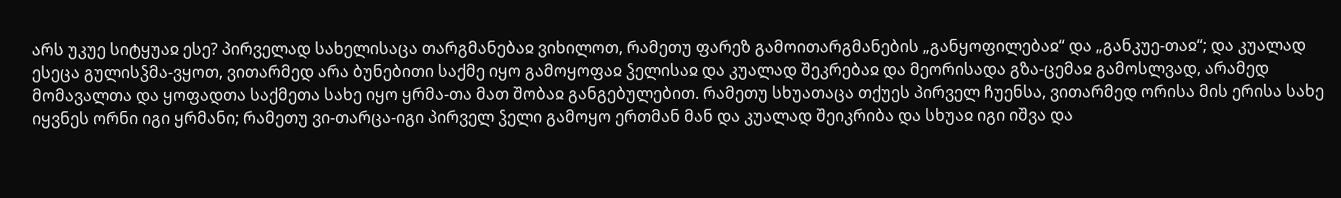არს უკუე სიტყუაჲ ესე? პირველად სახელისაცა თარგმანებაჲ ვიხილოთ, რამეთუ ფარეზ გამოითარგმანების „განყოფილებაჲ“ და „განკუე-თაჲ“; და კუალად ესეცა გულისჴმა-ვყოთ, ვითარმედ არა ბუნებითი საქმე იყო გამოყოფაჲ ჴელისაჲ და კუალად შეკრებაჲ და მეორისადა გზა-ცემაჲ გამოსლვად, არამედ მომავალთა და ყოფადთა საქმეთა სახე იყო ყრმა-თა მათ შობაჲ განგებულებით. რამეთუ სხუათაცა თქუეს პირველ ჩუენსა, ვითარმედ ორისა მის ერისა სახე იყვნეს ორნი იგი ყრმანი; რამეთუ ვი-თარცა-იგი პირველ ჴელი გამოყო ერთმან მან და კუალად შეიკრიბა და სხუაჲ იგი იშვა და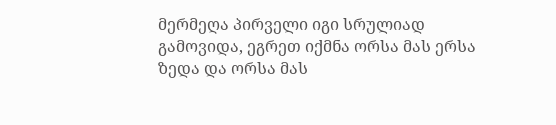მერმეღა პირველი იგი სრულიად გამოვიდა, ეგრეთ იქმნა ორსა მას ერსა ზედა და ორსა მას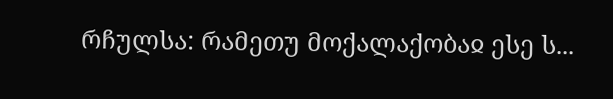რჩულსა: რამეთუ მოქალაქობაჲ ესე ს...